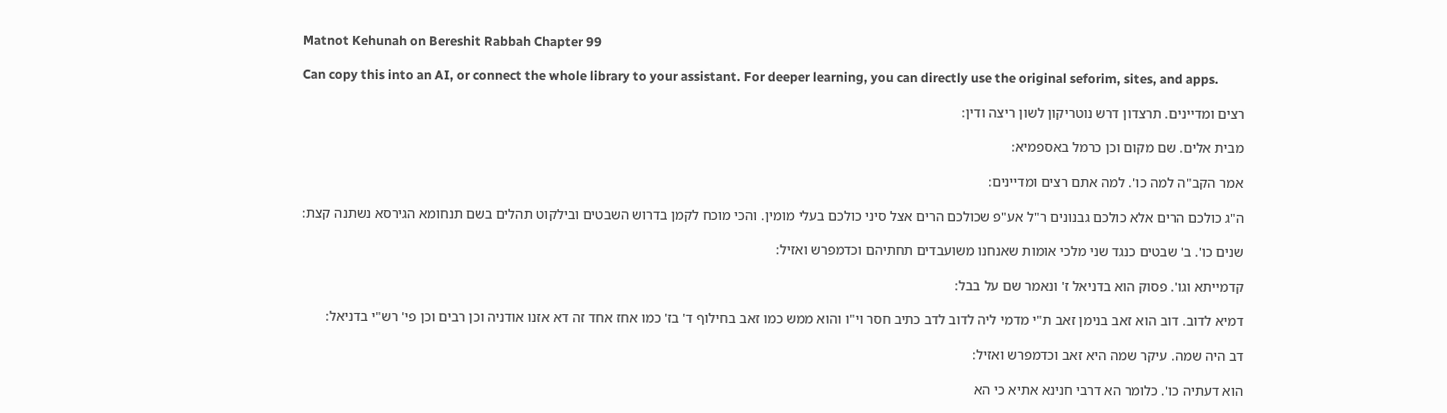Matnot Kehunah on Bereshit Rabbah Chapter 99

Can copy this into an AI, or connect the whole library to your assistant. For deeper learning, you can directly use the original seforim, sites, and apps.

רצים ומדיינים. תרצדון דרש נוטריקון לשון ריצה ודין:

מבית אלים. שם מקום וכן כרמל באספמיא:

אמר הקב"ה למה כו'. למה אתם רצים ומדיינים:

ה"ג כולכם הרים אלא כולכם גבנונים ר"ל אע"פ שכולכם הרים אצל סיני כולכם בעלי מומין. והכי מוכח לקמן בדרוש השבטים ובילקוט תהלים בשם תנחומא הגירסא נשתנה קצת:

שנים כו'. ב' שבטים כנגד שני מלכי אומות שאנחנו משועבדים תחתיהם וכדמפרש ואזיל:

קדמייתא וגו'. פסוק הוא בדניאל ז' ונאמר שם על בבל:

דמיא לדוב. דוב הוא זאב בנימן זאב ת"י מדמי ליה לדוב לדב כתיב חסר וי"ו והוא ממש כמו זאב בחילוף ד' בז' כמו אחז אחד זה דא אזנו אודניה וכן רבים וכן פי' רש"י בדניאל:

דב היה שמה. עיקר שמה היא זאב וכדמפרש ואזיל:

הוא דעתיה כו'. כלומר הא דרבי חנינא אתיא כי הא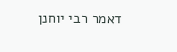דאמר רבי יוחנן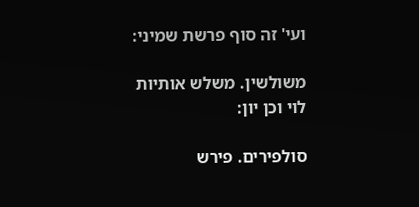ועי' זה סוף פרשת שמיני:

משולשין. משלש אותיות לוי וכן יון:

סולפירים. פירש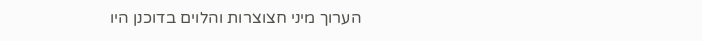הערוך מיני חצוצרות והלוים בדוכנן היו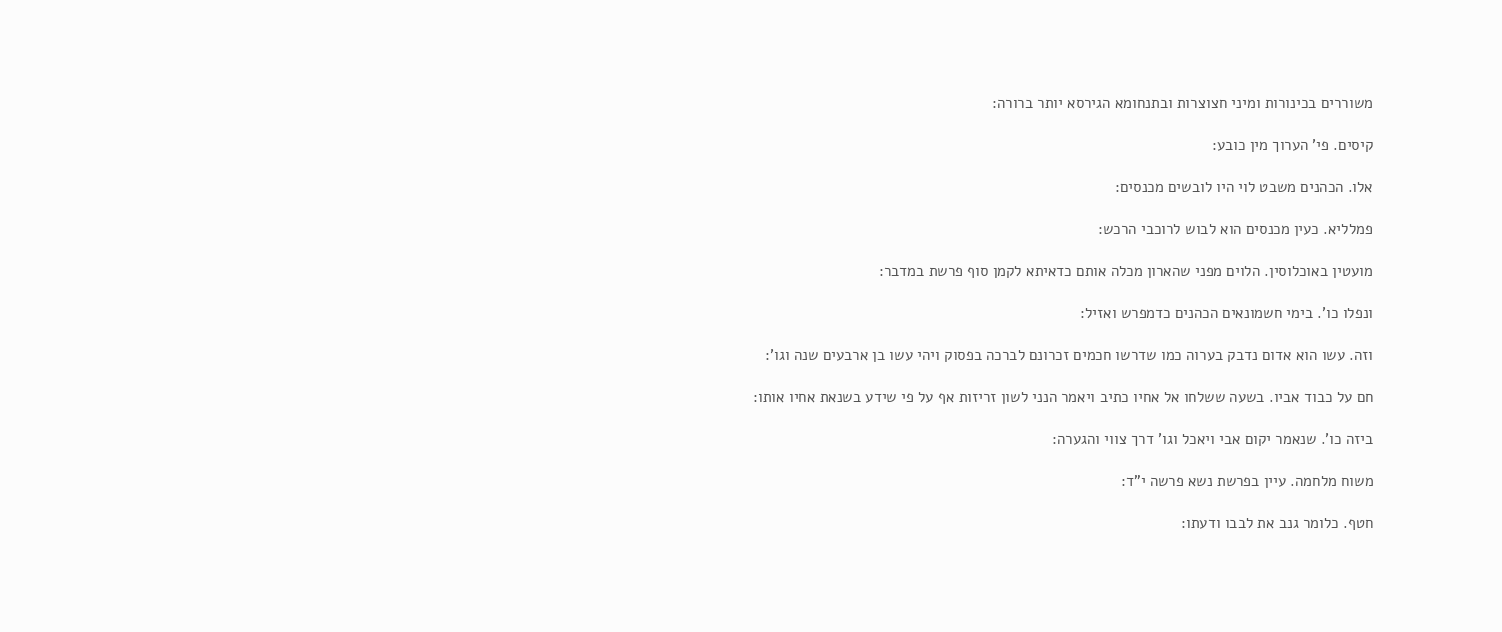משוררים בכינורות ומיני חצוצרות ובתנחומא הגירסא יותר ברורה:

קיסים. פי' הערוך מין כובע:

אלו. הכהנים משבט לוי היו לובשים מכנסים:

פמלליא. כעין מכנסים הוא לבוש לרוכבי הרכש:

מועטין באוכלוסין. הלוים מפני שהארון מכלה אותם כדאיתא לקמן סוף פרשת במדבר:

ונפלו כו'. בימי חשמונאים הכהנים כדמפרש ואזיל:

וזה. עשו הוא אדום נדבק בערוה כמו שדרשו חכמים זכרונם לברכה בפסוק ויהי עשו בן ארבעים שנה וגו':

חם על כבוד אביו. בשעה ששלחו אל אחיו כתיב ויאמר הנני לשון זריזות אף על פי שידע בשנאת אחיו אותו:

ביזה כו'. שנאמר יקום אבי ויאכל וגו' דרך צווי והגערה:

משוח מלחמה. עיין בפרשת נשא פרשה י"ד:

חטף. כלומר גנב את לבבו ודעתו: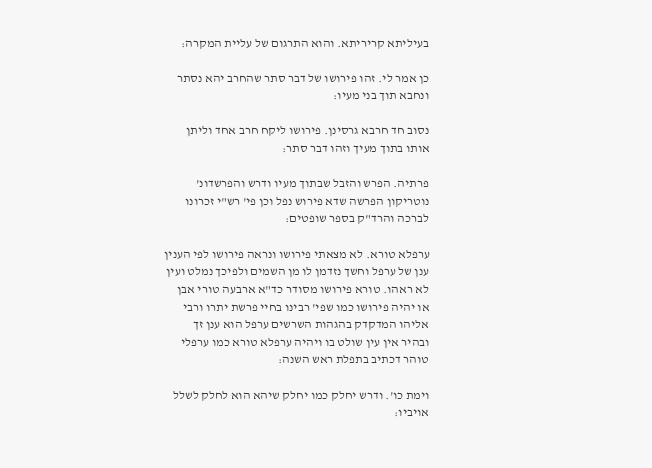בעיליתא קריריתא. והוא התרגום של עליית המקרה:

כן אמר לי. זהו פירושו של דבר סתר שהחרב יהא נסתר ונחבא תוך בני מעיו:

נסוב חד חרבא גרסינן. פירושו ליקח חרב אחד וליתן אותו בתוך מעיך וזהו דבר סתר:

פרתיה. הפרש והזבל שבתוך מעיו ודרש והפרשדונ' נוטריקון הפרשה שדא פירוש נפל וכן פי' רש"י זכרונו לברכה והרד"ק בספר שופטים:

ערפלא טורא. לא מצאתי פירושו ונראה פירושו לפי הענין ענן של ערפל וחשך נזדמן לו מן השמים ולפיכך נמלט ועין לא ראהו. טורא פירושו מסודר כד"א ארבעה טורי אבן או יהיה פירושו כמו שפי' רבינו בחיי פרשת יתרו ורבי אליהו המדקדק בהגהות השרשים ערפל הוא ענן זך ובהיר אין עין שולט בו ויהיה ערפלא טורא כמו ערפלי טוהר דכתיב בתפלת ראש השנה:

וימת כו'. ודרש יחלק כמו יחלק שיהא הוא לחלק לשלל אויביו: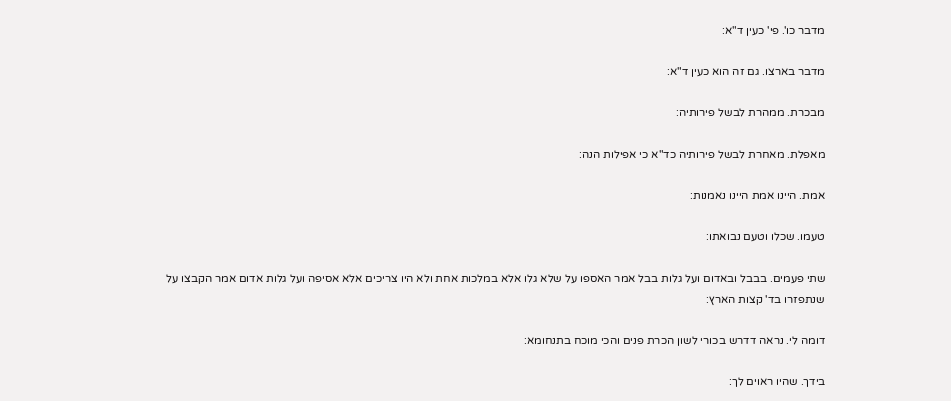מדבר כו'. פי' כעין ד"א:

מדבר בארצו. גם זה הוא כעין ד"א:

מבכרת. ממהרת לבשל פירותיה:

מאפלת. מאחרת לבשל פירותיה כד"א כי אפילות הנה:

אמת. היינו אמת היינו נאמנות:

טעמו. שכלו וטעם נבואתו:

שתי פעמים. בבבל ובאדום ועל גלות בבל אמר האספו על שלא גלו אלא במלכות אחת ולא היו צריכים אלא אסיפה ועל גלות אדום אמר הקבצו על שנתפזרו בד' קצות הארץ:

דומה לי. נראה דדרש בכורי לשון הכרת פנים והכי מוכח בתנחומא:

בידך. שהיו ראוים לך: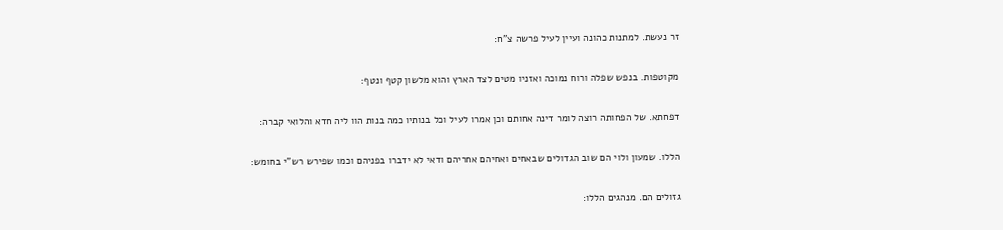זר נעשת. למתנות כהונה ועיין לעיל פרשה צ"ח:

מקוטפות. בנפש שפלה ורוח נמוכה ואזניו מטים לצד הארץ והוא מלשון קטף ונטף:

דפחתא. של הפחותה רוצה לומר דינה אחותם וכן אמרו לעיל וכל בנותיו כמה בנות הוו ליה חדא והלואי קברה:

הללו. שמעון ולוי הם שוב הגדולים שבאחים ואחיהם אחריהם ודאי לא ידברו בפניהם וכמו שפירש רש"י בחומש:

גזולים הם. מנהגים הללו: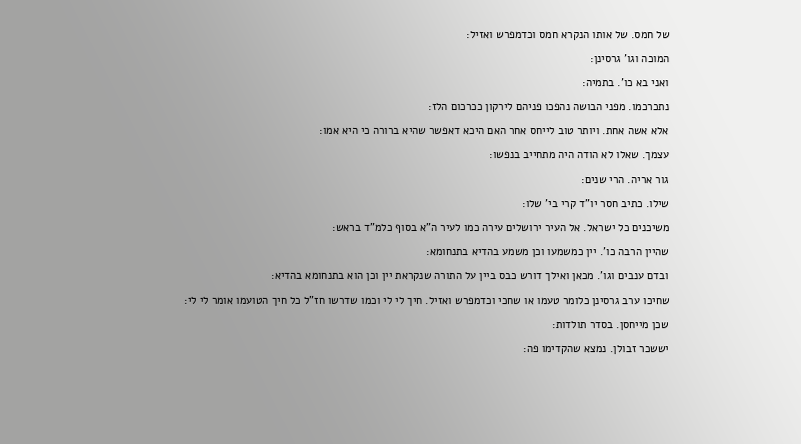של חמס. של אותו הנקרא חמס וכדמפרש ואזיל:

המוכה וגו' גרסינן:

ואני בא כו'. בתמיה:

נתכרכמו. מפני הבושה נהפכו פניהם לירקון ככרכום הלז:

אלא אשה אחת. ויותר טוב לייחס אחר האם היכא דאפשר שהיא ברורה כי היא אמו:

עצמך. שאלו לא הודה היה מתחייב בנפשו:

גור אריה. הרי שנים:

שילו. כתיב חסר יו"ד קרי בי' שלו:

משיכנים כל ישראל. אל העיר ירושלים עירה כמו לעיר ה"א בסוף כלמ"ד בראש:

שהיין הרבה כו'. יין כמשמעו וכן משמע בהדיא בתנחומא:

ובדם ענבים וגו'. מכאן ואילך דורש כבס ביין על התורה שנקראת יין וכן הוא בתנחומא בהדיא:

שחיכו ערב גרסינן כלומר טעמו או שחכי וכדמפרש ואזיל. חיך לי לי וכמו שדרשו חז"ל כל חיך הטועמו אומר לי לי:

שכן מייחסן. בסדר תולדות:

יששכר זבולן. נמצא שהקדימו פה: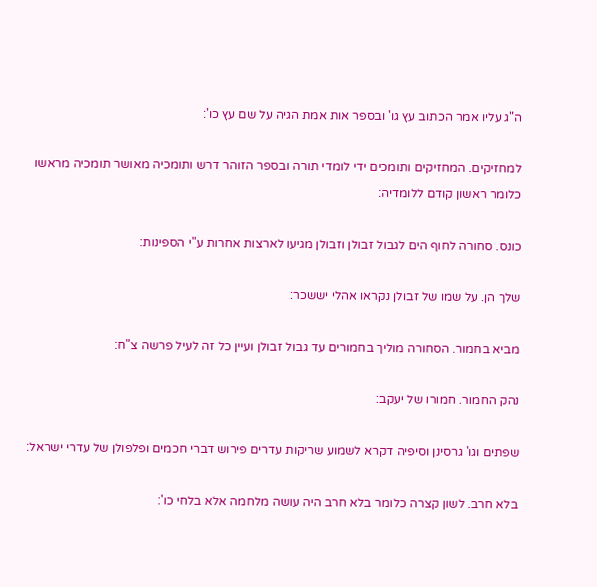ה"ג עליו אמר הכתוב עץ גו' ובספר אות אמת הגיה על שם עץ כו':

למחזיקים. המחזיקים ותומכים ידי לומדי תורה ובספר הזוהר דרש ותומכיה מאושר תומכיה מראשו כלומר ראשון קודם ללומדיה:

כונס. סחורה לחוף הים לגבול זבולן וזבולן מגיעו לארצות אחרות ע"י הספינות:

שלך הן. על שמו של זבולן נקראו אהלי יששכר:

מביא בחמור. הסחורה מוליך בחמורים עד גבול זבולן ועיין כל זה לעיל פרשה צ"ח:

נהק החמור. חמורו של יעקב:

שפתים וגו' גרסינן וסיפיה דקרא לשמוע שריקות עדרים פירוש דברי חכמים ופלפולן של עדרי ישראל:

בלא חרב. לשון קצרה כלומר בלא חרב היה עושה מלחמה אלא בלחי כו':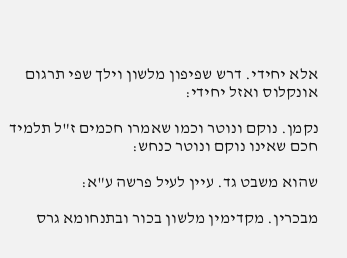אלא יחידי. דרש שפיפון מלשון וילך שפי תרגום אונקלוס ואזל יחידי:

נקמן. נוקם ונוטר וכמו שאמרו חכמים ז"ל תלמיד חכם שאינו נוקם ונוטר כנחש:

שהוא משבט גד. עיין לעיל פרשה ע"א:

מבכרין. מקדימין מלשון בכור ובתנחומא גרס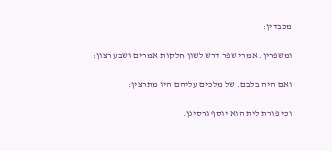מכבדין:

ומשפרין. אמרי שפר דרש לשון חלקות אמרים ושבע רצון:

ואם היה בלבם. של מלכים עליהם היו מתרצין:

וכי פורת לית הוא יוסף גרסינן.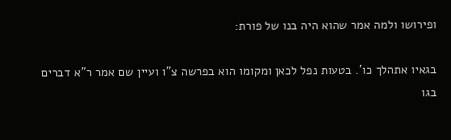ופירושו ולמה אמר שהוא היה בנו של פורת:

בגאיו אתהלך כו'. בטעות נפל לכאן ומקומו הוא בפרשה צ"ו ועיין שם אמר ר"א דברים בגו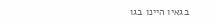בגאיו היינו בגו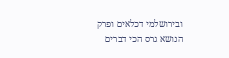ובירושלמי דכלאים ופרק הנושא גרס הכי דברים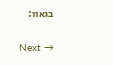בגאוו:

Next →